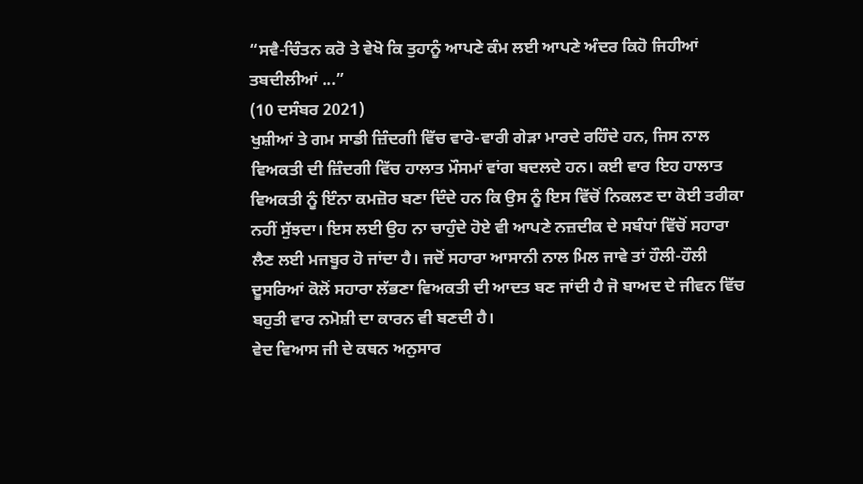“ਸਵੈ-ਚਿੰਤਨ ਕਰੋ ਤੇ ਵੇਖੋ ਕਿ ਤੁਹਾਨੂੰ ਆਪਣੇ ਕੰਮ ਲਈ ਆਪਣੇ ਅੰਦਰ ਕਿਹੋ ਜਿਹੀਆਂ ਤਬਦੀਲੀਆਂ ...”
(10 ਦਸੰਬਰ 2021)
ਖੁਸ਼ੀਆਂ ਤੇ ਗਮ ਸਾਡੀ ਜ਼ਿੰਦਗੀ ਵਿੱਚ ਵਾਰੋ-ਵਾਰੀ ਗੇੜਾ ਮਾਰਦੇ ਰਹਿੰਦੇ ਹਨ, ਜਿਸ ਨਾਲ ਵਿਅਕਤੀ ਦੀ ਜ਼ਿੰਦਗੀ ਵਿੱਚ ਹਾਲਾਤ ਮੌਸਮਾਂ ਵਾਂਗ ਬਦਲਦੇ ਹਨ। ਕਈ ਵਾਰ ਇਹ ਹਾਲਾਤ ਵਿਅਕਤੀ ਨੂੰ ਇੰਨਾ ਕਮਜ਼ੋਰ ਬਣਾ ਦਿੰਦੇ ਹਨ ਕਿ ਉਸ ਨੂੰ ਇਸ ਵਿੱਚੋਂ ਨਿਕਲਣ ਦਾ ਕੋਈ ਤਰੀਕਾ ਨਹੀਂ ਸੁੱਝਦਾ। ਇਸ ਲਈ ਉਹ ਨਾ ਚਾਹੁੰਦੇ ਹੋਏ ਵੀ ਆਪਣੇ ਨਜ਼ਦੀਕ ਦੇ ਸਬੰਧਾਂ ਵਿੱਚੋਂ ਸਹਾਰਾ ਲੈਣ ਲਈ ਮਜਬੂਰ ਹੋ ਜਾਂਦਾ ਹੈ। ਜਦੋਂ ਸਹਾਰਾ ਆਸਾਨੀ ਨਾਲ ਮਿਲ ਜਾਵੇ ਤਾਂ ਹੌਲੀ-ਹੌਲੀ ਦੂਸਰਿਆਂ ਕੋਲੋਂ ਸਹਾਰਾ ਲੱਭਣਾ ਵਿਅਕਤੀ ਦੀ ਆਦਤ ਬਣ ਜਾਂਦੀ ਹੈ ਜੋ ਬਾਅਦ ਦੇ ਜੀਵਨ ਵਿੱਚ ਬਹੁਤੀ ਵਾਰ ਨਮੋਸ਼ੀ ਦਾ ਕਾਰਨ ਵੀ ਬਣਦੀ ਹੈ।
ਵੇਦ ਵਿਆਸ ਜੀ ਦੇ ਕਥਨ ਅਨੁਸਾਰ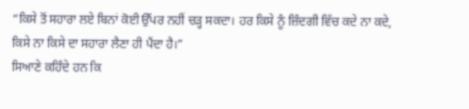“ਕਿਸੇ ਤੋਂ ਸਹਾਰਾ ਲਏ ਬਿਨਾਂ ਕੋਈ ਉੱਪਰ ਨਹੀਂ ਚੜ੍ਹ ਸਕਦਾ। ਹਰ ਕਿਸੇ ਨੂੰ ਜ਼ਿੰਦਗੀ ਵਿੱਚ ਕਦੇ ਨਾ ਕਦੇ, ਕਿਸੇ ਨਾ ਕਿਸੇ ਦਾ ਸਹਾਰਾ ਲੈਣਾ ਹੀ ਪੈਂਦਾ ਹੈ।”
ਸਿਆਣੇ ਕਹਿੰਦੇ ਹਨ ਕਿ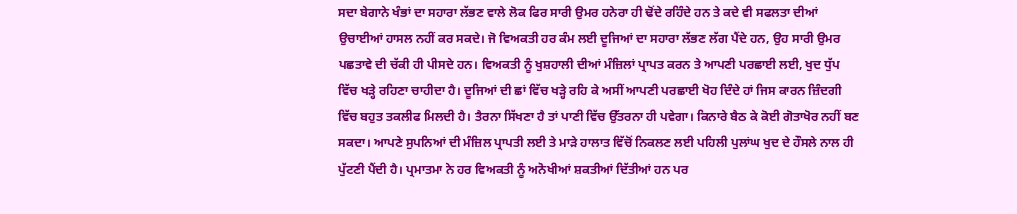ਸਦਾ ਬੇਗਾਨੇ ਖੰਭਾਂ ਦਾ ਸਹਾਰਾ ਲੱਭਣ ਵਾਲੇ ਲੋਕ ਫਿਰ ਸਾਰੀ ਉਮਰ ਹਨੇਰਾ ਹੀ ਢੋਂਦੇ ਰਹਿੰਦੇ ਹਨ ਤੇ ਕਦੇ ਵੀ ਸਫਲਤਾ ਦੀਆਂ ਉਚਾਈਆਂ ਹਾਸਲ ਨਹੀਂ ਕਰ ਸਕਦੇ। ਜੋ ਵਿਅਕਤੀ ਹਰ ਕੰਮ ਲਈ ਦੂਜਿਆਂ ਦਾ ਸਹਾਰਾ ਲੱਭਣ ਲੱਗ ਪੈਂਦੇ ਹਨ, ਉਹ ਸਾਰੀ ਉਮਰ ਪਛਤਾਵੇ ਦੀ ਚੱਕੀ ਹੀ ਪੀਸਦੇ ਹਨ। ਵਿਅਕਤੀ ਨੂੰ ਖੁਸ਼ਹਾਲੀ ਦੀਆਂ ਮੰਜ਼ਿਲਾਂ ਪ੍ਰਾਪਤ ਕਰਨ ਤੇ ਆਪਣੀ ਪਰਛਾਈ ਲਈ, ਖੁਦ ਧੁੱਪ ਵਿੱਚ ਖੜ੍ਹੇ ਰਹਿਣਾ ਚਾਹੀਦਾ ਹੈ। ਦੂਜਿਆਂ ਦੀ ਛਾਂ ਵਿੱਚ ਖੜ੍ਹੇ ਰਹਿ ਕੇ ਅਸੀਂ ਆਪਣੀ ਪਰਛਾਈ ਖੋਹ ਦਿੰਦੇ ਹਾਂ ਜਿਸ ਕਾਰਨ ਜ਼ਿੰਦਗੀ ਵਿੱਚ ਬਹੁਤ ਤਕਲੀਫ ਮਿਲਦੀ ਹੈ। ਤੈਰਨਾ ਸਿੱਖਣਾ ਹੈ ਤਾਂ ਪਾਣੀ ਵਿੱਚ ਉੱਤਰਨਾ ਹੀ ਪਵੇਗਾ। ਕਿਨਾਰੇ ਬੈਠ ਕੇ ਕੋਈ ਗੋਤਾਖੋਰ ਨਹੀਂ ਬਣ ਸਕਦਾ। ਆਪਣੇ ਸੁਪਨਿਆਂ ਦੀ ਮੰਜ਼ਿਲ ਪ੍ਰਾਪਤੀ ਲਈ ਤੇ ਮਾੜੇ ਹਾਲਾਤ ਵਿੱਚੋਂ ਨਿਕਲਣ ਲਈ ਪਹਿਲੀ ਪੁਲਾਂਘ ਖੁਦ ਦੇ ਹੌਸਲੇ ਨਾਲ ਹੀ ਪੁੱਟਣੀ ਪੈਂਦੀ ਹੈ। ਪ੍ਰਮਾਤਮਾ ਨੇ ਹਰ ਵਿਅਕਤੀ ਨੂੰ ਅਨੋਖੀਆਂ ਸ਼ਕਤੀਆਂ ਦਿੱਤੀਆਂ ਹਨ ਪਰ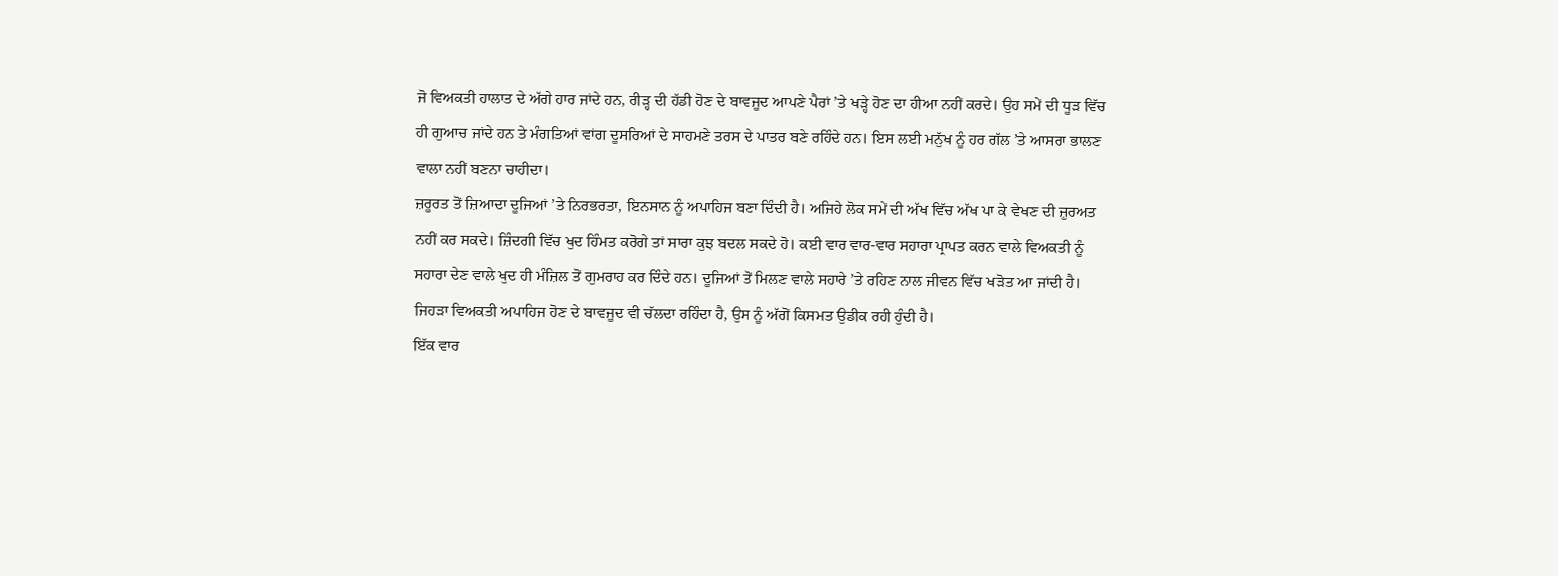ਜੋ ਵਿਅਕਤੀ ਹਾਲਾਤ ਦੇ ਅੱਗੇ ਹਾਰ ਜਾਂਦੇ ਹਨ, ਰੀੜ੍ਹ ਦੀ ਹੱਡੀ ਹੋਣ ਦੇ ਬਾਵਜੂਦ ਆਪਣੇ ਪੈਰਾਂ ’ਤੇ ਖੜ੍ਹੇ ਹੋਣ ਦਾ ਹੀਆ ਨਹੀਂ ਕਰਦੇ। ਉਹ ਸਮੇਂ ਦੀ ਧੂੜ ਵਿੱਚ ਹੀ ਗੁਆਚ ਜਾਂਦੇ ਹਨ ਤੇ ਮੰਗਤਿਆਂ ਵਾਂਗ ਦੂਸਰਿਆਂ ਦੇ ਸਾਹਮਣੇ ਤਰਸ ਦੇ ਪਾਤਰ ਬਣੇ ਰਹਿੰਦੇ ਹਨ। ਇਸ ਲਈ ਮਨੁੱਖ ਨੂੰ ਹਰ ਗੱਲ ’ਤੇ ਆਸਰਾ ਭਾਲਣ ਵਾਲਾ ਨਹੀਂ ਬਣਨਾ ਚਾਹੀਦਾ।
ਜ਼ਰੂਰਤ ਤੋਂ ਜ਼ਿਆਦਾ ਦੂਜਿਆਂ ’ਤੇ ਨਿਰਭਰਤਾ, ਇਨਸਾਨ ਨੂੰ ਅਪਾਹਿਜ ਬਣਾ ਦਿੰਦੀ ਹੈ। ਅਜਿਹੇ ਲੋਕ ਸਮੇਂ ਦੀ ਅੱਖ ਵਿੱਚ ਅੱਖ ਪਾ ਕੇ ਵੇਖਣ ਦੀ ਜ਼ੁਰਅਤ ਨਹੀਂ ਕਰ ਸਕਦੇ। ਜ਼ਿੰਦਗੀ ਵਿੱਚ ਖੁਦ ਹਿੰਮਤ ਕਰੋਗੇ ਤਾਂ ਸਾਰਾ ਕੁਝ ਬਦਲ ਸਕਦੇ ਹੋ। ਕਈ ਵਾਰ ਵਾਰ-ਵਾਰ ਸਹਾਰਾ ਪ੍ਰਾਪਤ ਕਰਨ ਵਾਲੇ ਵਿਅਕਤੀ ਨੂੰ ਸਹਾਰਾ ਦੇਣ ਵਾਲੇ ਖੁਦ ਹੀ ਮੰਜ਼ਿਲ ਤੋਂ ਗੁਮਰਾਹ ਕਰ ਦਿੰਦੇ ਹਨ। ਦੂਜਿਆਂ ਤੋਂ ਮਿਲਣ ਵਾਲੇ ਸਹਾਰੇ ’ਤੇ ਰਹਿਣ ਨਾਲ ਜੀਵਨ ਵਿੱਚ ਖੜੋਤ ਆ ਜਾਂਦੀ ਹੈ। ਜਿਹੜਾ ਵਿਅਕਤੀ ਅਪਾਹਿਜ ਹੋਣ ਦੇ ਬਾਵਜੂਦ ਵੀ ਚੱਲਦਾ ਰਹਿੰਦਾ ਹੈ, ਉਸ ਨੂੰ ਅੱਗੋਂ ਕਿਸਮਤ ਉਡੀਕ ਰਹੀ ਹੁੰਦੀ ਹੈ।
ਇੱਕ ਵਾਰ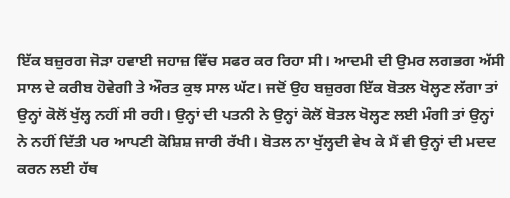ਇੱਕ ਬਜ਼ੁਰਗ ਜੋੜਾ ਹਵਾਈ ਜਹਾਜ਼ ਵਿੱਚ ਸਫਰ ਕਰ ਰਿਹਾ ਸੀ। ਆਦਮੀ ਦੀ ਉਮਰ ਲਗਭਗ ਅੱਸੀ ਸਾਲ ਦੇ ਕਰੀਬ ਹੋਵੇਗੀ ਤੇ ਔਰਤ ਕੁਝ ਸਾਲ ਘੱਟ। ਜਦੋਂ ਉਹ ਬਜ਼ੁਰਗ ਇੱਕ ਬੋਤਲ ਖੋਲ੍ਹਣ ਲੱਗਾ ਤਾਂ ਉਨ੍ਹਾਂ ਕੋਲੋਂ ਖੁੱਲ੍ਹ ਨਹੀਂ ਸੀ ਰਹੀ। ਉਨ੍ਹਾਂ ਦੀ ਪਤਨੀ ਨੇ ਉਨ੍ਹਾਂ ਕੋਲੋਂ ਬੋਤਲ ਖੋਲ੍ਹਣ ਲਈ ਮੰਗੀ ਤਾਂ ਉਨ੍ਹਾਂ ਨੇ ਨਹੀਂ ਦਿੱਤੀ ਪਰ ਆਪਣੀ ਕੋਸ਼ਿਸ਼ ਜਾਰੀ ਰੱਖੀ। ਬੋਤਲ ਨਾ ਖੁੱਲ੍ਹਦੀ ਵੇਖ ਕੇ ਮੈਂ ਵੀ ਉਨ੍ਹਾਂ ਦੀ ਮਦਦ ਕਰਨ ਲਈ ਹੱਥ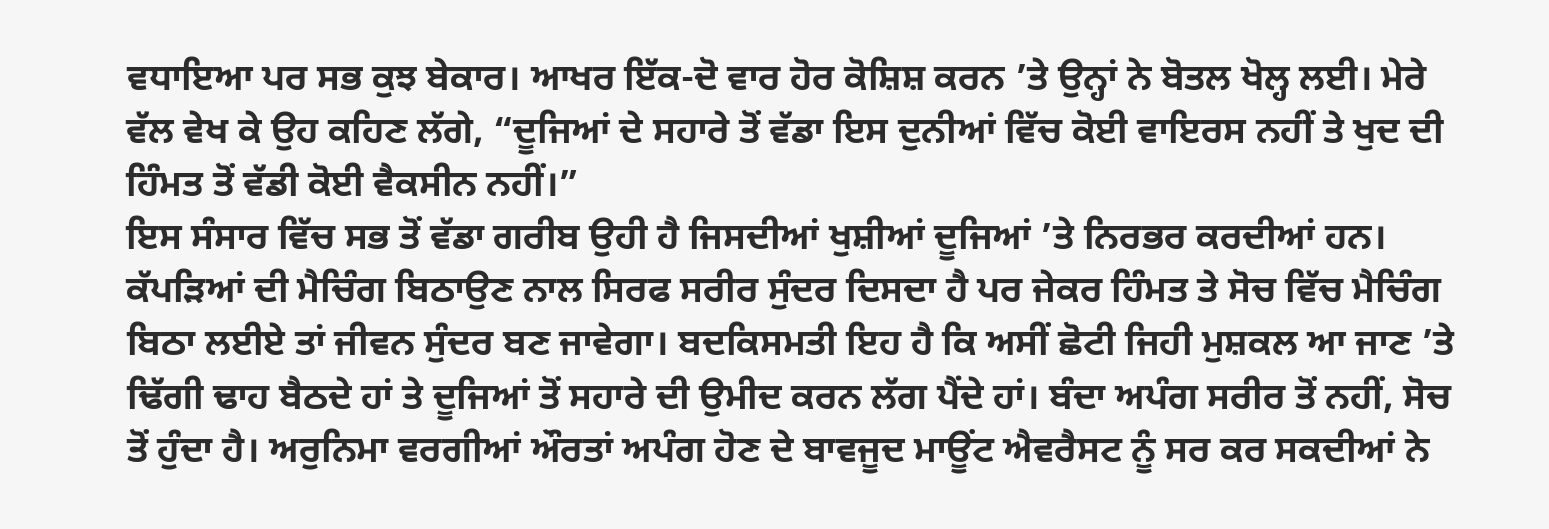ਵਧਾਇਆ ਪਰ ਸਭ ਕੁਝ ਬੇਕਾਰ। ਆਖਰ ਇੱਕ-ਦੋ ਵਾਰ ਹੋਰ ਕੋਸ਼ਿਸ਼ ਕਰਨ ’ਤੇ ਉਨ੍ਹਾਂ ਨੇ ਬੋਤਲ ਖੋਲ੍ਹ ਲਈ। ਮੇਰੇ ਵੱਲ ਵੇਖ ਕੇ ਉਹ ਕਹਿਣ ਲੱਗੇ, “ਦੂਜਿਆਂ ਦੇ ਸਹਾਰੇ ਤੋਂ ਵੱਡਾ ਇਸ ਦੁਨੀਆਂ ਵਿੱਚ ਕੋਈ ਵਾਇਰਸ ਨਹੀਂ ਤੇ ਖੁਦ ਦੀ ਹਿੰਮਤ ਤੋਂ ਵੱਡੀ ਕੋਈ ਵੈਕਸੀਨ ਨਹੀਂ।”
ਇਸ ਸੰਸਾਰ ਵਿੱਚ ਸਭ ਤੋਂ ਵੱਡਾ ਗਰੀਬ ਉਹੀ ਹੈ ਜਿਸਦੀਆਂ ਖੁਸ਼ੀਆਂ ਦੂਜਿਆਂ ’ਤੇ ਨਿਰਭਰ ਕਰਦੀਆਂ ਹਨ। ਕੱਪੜਿਆਂ ਦੀ ਮੈਚਿੰਗ ਬਿਠਾਉਣ ਨਾਲ ਸਿਰਫ ਸਰੀਰ ਸੁੰਦਰ ਦਿਸਦਾ ਹੈ ਪਰ ਜੇਕਰ ਹਿੰਮਤ ਤੇ ਸੋਚ ਵਿੱਚ ਮੈਚਿੰਗ ਬਿਠਾ ਲਈਏ ਤਾਂ ਜੀਵਨ ਸੁੰਦਰ ਬਣ ਜਾਵੇਗਾ। ਬਦਕਿਸਮਤੀ ਇਹ ਹੈ ਕਿ ਅਸੀਂ ਛੋਟੀ ਜਿਹੀ ਮੁਸ਼ਕਲ ਆ ਜਾਣ ’ਤੇ ਢਿੱਗੀ ਢਾਹ ਬੈਠਦੇ ਹਾਂ ਤੇ ਦੂਜਿਆਂ ਤੋਂ ਸਹਾਰੇ ਦੀ ਉਮੀਦ ਕਰਨ ਲੱਗ ਪੈਂਦੇ ਹਾਂ। ਬੰਦਾ ਅਪੰਗ ਸਰੀਰ ਤੋਂ ਨਹੀਂ, ਸੋਚ ਤੋਂ ਹੁੰਦਾ ਹੈ। ਅਰੁਨਿਮਾ ਵਰਗੀਆਂ ਔਰਤਾਂ ਅਪੰਗ ਹੋਣ ਦੇ ਬਾਵਜੂਦ ਮਾਊਂਟ ਐਵਰੈਸਟ ਨੂੰ ਸਰ ਕਰ ਸਕਦੀਆਂ ਨੇ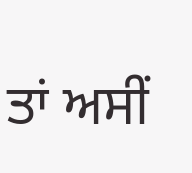ਤਾਂ ਅਸੀਂ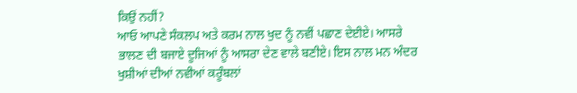ਕਿਉਂ ਨਹੀਂ?
ਆਓ ਆਪਣੇ ਸੰਕਲਪ ਅਤੇ ਕਰਮ ਨਾਲ ਖੁਦ ਨੂੰ ਨਵੀਂ ਪਛਾਣ ਦੇਈਏ। ਆਸਰੇ ਭਾਲਣ ਦੀ ਬਜਾਏ ਦੂਜਿਆਂ ਨੂੰ ਆਸਰਾ ਦੇਣ ਵਾਲੇ ਬਣੀਏ। ਇਸ ਨਾਲ ਮਨ ਅੰਦਰ ਖੁਸ਼ੀਆਂ ਦੀਆਂ ਨਵੀਆਂ ਕਰੂੰਬਲਾਂ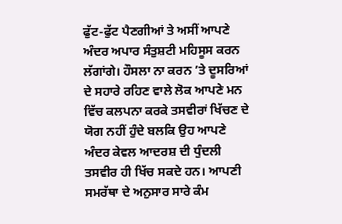ਫੁੱਟ-ਫੁੱਟ ਪੈਣਗੀਆਂ ਤੇ ਅਸੀਂ ਆਪਣੇ ਅੰਦਰ ਅਪਾਰ ਸੰਤੁਸ਼ਟੀ ਮਹਿਸੂਸ ਕਰਨ ਲੱਗਾਂਗੇ। ਹੌਸਲਾ ਨਾ ਕਰਨ ’ਤੇ ਦੂਸਰਿਆਂ ਦੇ ਸਹਾਰੇ ਰਹਿਣ ਵਾਲੇ ਲੋਕ ਆਪਣੇ ਮਨ ਵਿੱਚ ਕਲਪਨਾ ਕਰਕੇ ਤਸਵੀਰਾਂ ਖਿੱਚਣ ਦੇ ਯੋਗ ਨਹੀਂ ਹੁੰਦੇ ਬਲਕਿ ਉਹ ਆਪਣੇ ਅੰਦਰ ਕੇਵਲ ਆਦਰਸ਼ ਦੀ ਧੁੰਦਲੀ ਤਸਵੀਰ ਹੀ ਖਿੱਚ ਸਕਦੇ ਹਨ। ਆਪਣੀ ਸਮਰੱਥਾ ਦੇ ਅਨੁਸਾਰ ਸਾਰੇ ਕੰਮ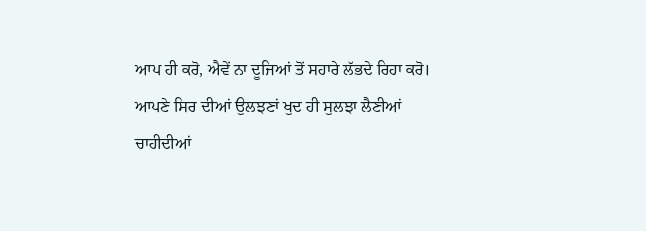ਆਪ ਹੀ ਕਰੋ, ਐਵੇਂ ਨਾ ਦੂਜਿਆਂ ਤੋਂ ਸਹਾਰੇ ਲੱਭਦੇ ਰਿਹਾ ਕਰੋ। ਆਪਣੇ ਸਿਰ ਦੀਆਂ ਉਲਝਣਾਂ ਖੁਦ ਹੀ ਸੁਲਝਾ ਲੈਣੀਆਂ ਚਾਹੀਦੀਆਂ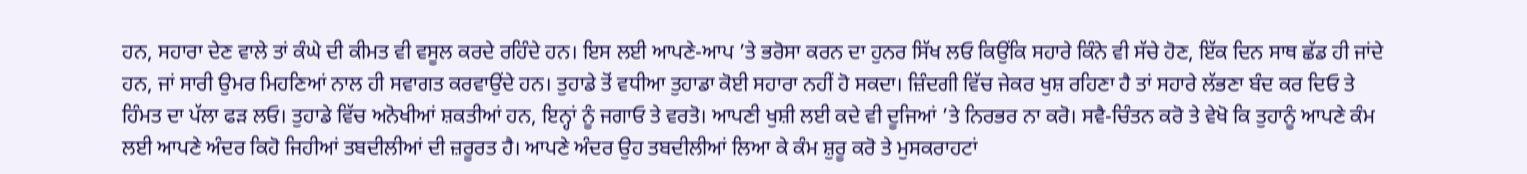ਹਨ, ਸਹਾਰਾ ਦੇਣ ਵਾਲੇ ਤਾਂ ਕੰਘੇ ਦੀ ਕੀਮਤ ਵੀ ਵਸੂਲ ਕਰਦੇ ਰਹਿੰਦੇ ਹਨ। ਇਸ ਲਈ ਆਪਣੇ-ਆਪ ’ਤੇ ਭਰੋਸਾ ਕਰਨ ਦਾ ਹੁਨਰ ਸਿੱਖ ਲਓ ਕਿਉਂਕਿ ਸਹਾਰੇ ਕਿੰਨੇ ਵੀ ਸੱਚੇ ਹੋਣ, ਇੱਕ ਦਿਨ ਸਾਥ ਛੱਡ ਹੀ ਜਾਂਦੇ ਹਨ, ਜਾਂ ਸਾਰੀ ਉਮਰ ਮਿਹਣਿਆਂ ਨਾਲ ਹੀ ਸਵਾਗਤ ਕਰਵਾਉਂਦੇ ਹਨ। ਤੁਹਾਡੇ ਤੋਂ ਵਧੀਆ ਤੁਹਾਡਾ ਕੋਈ ਸਹਾਰਾ ਨਹੀਂ ਹੋ ਸਕਦਾ। ਜ਼ਿੰਦਗੀ ਵਿੱਚ ਜੇਕਰ ਖੁਸ਼ ਰਹਿਣਾ ਹੈ ਤਾਂ ਸਹਾਰੇ ਲੱਭਣਾ ਬੰਦ ਕਰ ਦਿਓ ਤੇ ਹਿੰਮਤ ਦਾ ਪੱਲਾ ਫੜ ਲਓ। ਤੁਹਾਡੇ ਵਿੱਚ ਅਨੋਖੀਆਂ ਸ਼ਕਤੀਆਂ ਹਨ, ਇਨ੍ਹਾਂ ਨੂੰ ਜਗਾਓ ਤੇ ਵਰਤੋ। ਆਪਣੀ ਖੁਸ਼ੀ ਲਈ ਕਦੇ ਵੀ ਦੂਜਿਆਂ ’ਤੇ ਨਿਰਭਰ ਨਾ ਕਰੋ। ਸਵੈ-ਚਿੰਤਨ ਕਰੋ ਤੇ ਵੇਖੋ ਕਿ ਤੁਹਾਨੂੰ ਆਪਣੇ ਕੰਮ ਲਈ ਆਪਣੇ ਅੰਦਰ ਕਿਹੋ ਜਿਹੀਆਂ ਤਬਦੀਲੀਆਂ ਦੀ ਜ਼ਰੂਰਤ ਹੈ। ਆਪਣੇ ਅੰਦਰ ਉਹ ਤਬਦੀਲੀਆਂ ਲਿਆ ਕੇ ਕੰਮ ਸ਼ੁਰੂ ਕਰੋ ਤੇ ਮੁਸਕਰਾਹਟਾਂ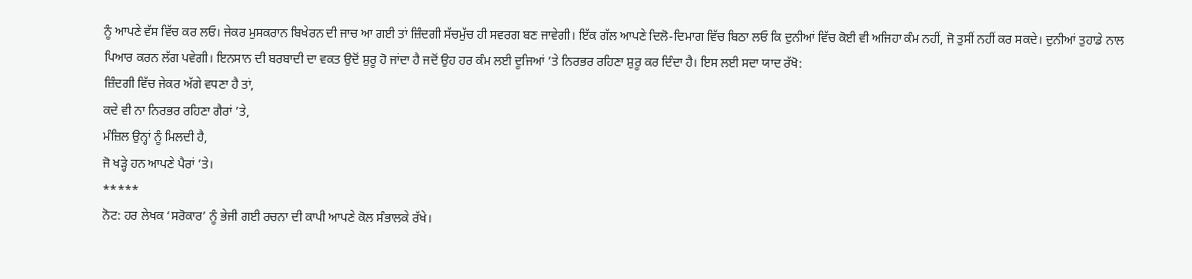ਨੂੰ ਆਪਣੇ ਵੱਸ ਵਿੱਚ ਕਰ ਲਓ। ਜੇਕਰ ਮੁਸਕਰਾਨ ਬਿਖੇਰਨ ਦੀ ਜਾਚ ਆ ਗਈ ਤਾਂ ਜ਼ਿੰਦਗੀ ਸੱਚਮੁੱਚ ਹੀ ਸਵਰਗ ਬਣ ਜਾਵੇਗੀ। ਇੱਕ ਗੱਲ ਆਪਣੇ ਦਿਲੋ-ਦਿਮਾਗ ਵਿੱਚ ਬਿਠਾ ਲਓ ਕਿ ਦੁਨੀਆਂ ਵਿੱਚ ਕੋਈ ਵੀ ਅਜਿਹਾ ਕੰਮ ਨਹੀਂ, ਜੋ ਤੁਸੀਂ ਨਹੀਂ ਕਰ ਸਕਦੇ। ਦੁਨੀਆਂ ਤੁਹਾਡੇ ਨਾਲ ਪਿਆਰ ਕਰਨ ਲੱਗ ਪਵੇਗੀ। ਇਨਸਾਨ ਦੀ ਬਰਬਾਦੀ ਦਾ ਵਕਤ ਉਦੋਂ ਸ਼ੁਰੂ ਹੋ ਜਾਂਦਾ ਹੈ ਜਦੋਂ ਉਹ ਹਰ ਕੰਮ ਲਈ ਦੂਜਿਆਂ ’ਤੇ ਨਿਰਭਰ ਰਹਿਣਾ ਸ਼ੁਰੂ ਕਰ ਦਿੰਦਾ ਹੈ। ਇਸ ਲਈ ਸਦਾ ਯਾਦ ਰੱਖੋ:
ਜ਼ਿੰਦਗੀ ਵਿੱਚ ਜੇਕਰ ਅੱਗੇ ਵਧਣਾ ਹੈ ਤਾਂ,
ਕਦੇ ਵੀ ਨਾ ਨਿਰਭਰ ਰਹਿਣਾ ਗੈਰਾਂ ’ਤੇ,
ਮੰਜ਼ਿਲ ਉਨ੍ਹਾਂ ਨੂੰ ਮਿਲਦੀ ਹੈ,
ਜੋ ਖੜ੍ਹੇ ਹਨ ਆਪਣੇ ਪੈਰਾਂ ’ਤੇ।
*****
ਨੋਟ: ਹਰ ਲੇਖਕ ‘ਸਰੋਕਾਰ’ ਨੂੰ ਭੇਜੀ ਗਈ ਰਚਨਾ ਦੀ ਕਾਪੀ ਆਪਣੇ ਕੋਲ ਸੰਭਾਲਕੇ ਰੱਖੇ।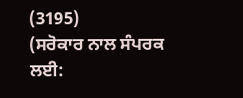(3195)
(ਸਰੋਕਾਰ ਨਾਲ ਸੰਪਰਕ ਲਈ: